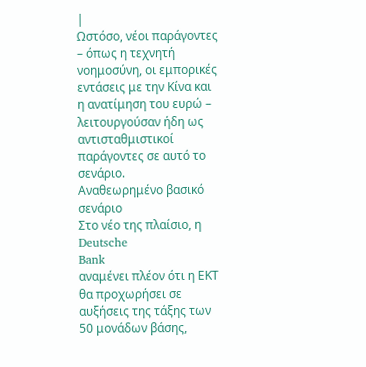|
Ωστόσο, νέοι παράγοντες
– όπως η τεχνητή
νοημοσύνη, οι εμπορικές
εντάσεις με την Κίνα και
η ανατίμηση του ευρώ –
λειτουργούσαν ήδη ως
αντισταθμιστικοί
παράγοντες σε αυτό το
σενάριο.
Αναθεωρημένο βασικό
σενάριο
Στο νέο της πλαίσιο, η
Deutsche
Bank
αναμένει πλέον ότι η ΕΚΤ
θα προχωρήσει σε
αυξήσεις της τάξης των
50 μονάδων βάσης,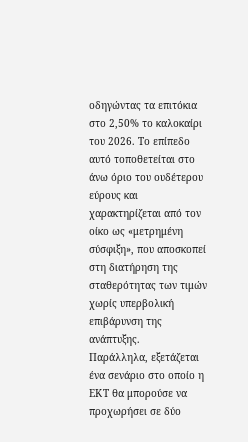οδηγώντας τα επιτόκια
στο 2,50% το καλοκαίρι
του 2026. Το επίπεδο
αυτό τοποθετείται στο
άνω όριο του ουδέτερου
εύρους και
χαρακτηρίζεται από τον
οίκο ως «μετρημένη
σύσφιξη», που αποσκοπεί
στη διατήρηση της
σταθερότητας των τιμών
χωρίς υπερβολική
επιβάρυνση της
ανάπτυξης.
Παράλληλα, εξετάζεται
ένα σενάριο στο οποίο η
ΕΚΤ θα μπορούσε να
προχωρήσει σε δύο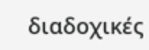διαδοχικές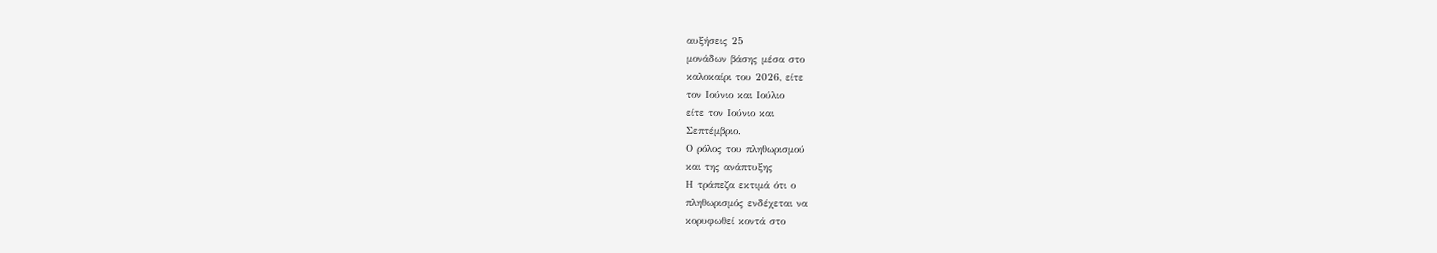αυξήσεις 25
μονάδων βάσης μέσα στο
καλοκαίρι του 2026, είτε
τον Ιούνιο και Ιούλιο
είτε τον Ιούνιο και
Σεπτέμβριο.
Ο ρόλος του πληθωρισμού
και της ανάπτυξης
Η τράπεζα εκτιμά ότι ο
πληθωρισμός ενδέχεται να
κορυφωθεί κοντά στο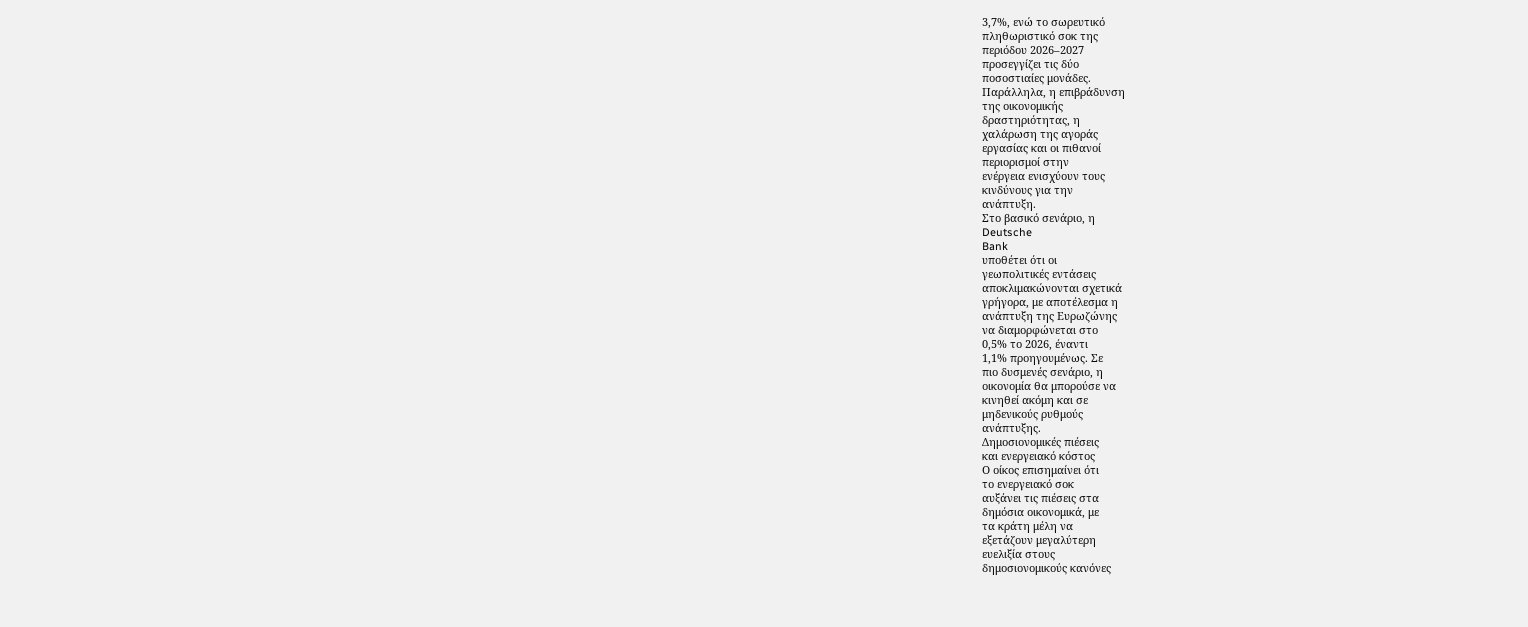3,7%, ενώ το σωρευτικό
πληθωριστικό σοκ της
περιόδου 2026–2027
προσεγγίζει τις δύο
ποσοστιαίες μονάδες.
Παράλληλα, η επιβράδυνση
της οικονομικής
δραστηριότητας, η
χαλάρωση της αγοράς
εργασίας και οι πιθανοί
περιορισμοί στην
ενέργεια ενισχύουν τους
κινδύνους για την
ανάπτυξη.
Στο βασικό σενάριο, η
Deutsche
Bank
υποθέτει ότι οι
γεωπολιτικές εντάσεις
αποκλιμακώνονται σχετικά
γρήγορα, με αποτέλεσμα η
ανάπτυξη της Ευρωζώνης
να διαμορφώνεται στο
0,5% το 2026, έναντι
1,1% προηγουμένως. Σε
πιο δυσμενές σενάριο, η
οικονομία θα μπορούσε να
κινηθεί ακόμη και σε
μηδενικούς ρυθμούς
ανάπτυξης.
Δημοσιονομικές πιέσεις
και ενεργειακό κόστος
Ο οίκος επισημαίνει ότι
το ενεργειακό σοκ
αυξάνει τις πιέσεις στα
δημόσια οικονομικά, με
τα κράτη μέλη να
εξετάζουν μεγαλύτερη
ευελιξία στους
δημοσιονομικούς κανόνες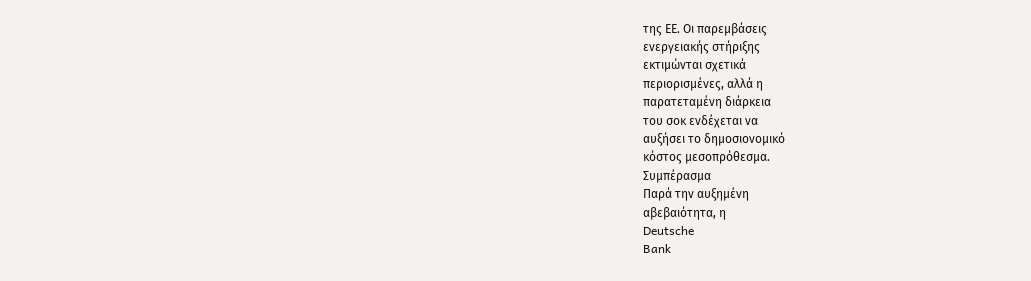της ΕΕ. Οι παρεμβάσεις
ενεργειακής στήριξης
εκτιμώνται σχετικά
περιορισμένες, αλλά η
παρατεταμένη διάρκεια
του σοκ ενδέχεται να
αυξήσει το δημοσιονομικό
κόστος μεσοπρόθεσμα.
Συμπέρασμα
Παρά την αυξημένη
αβεβαιότητα, η
Deutsche
Bank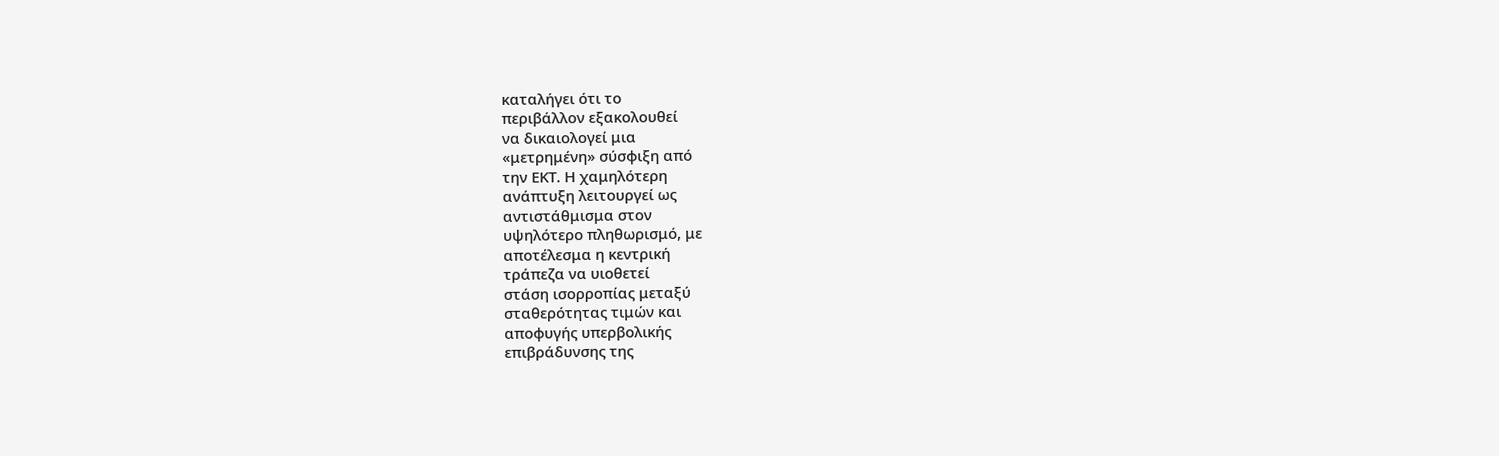καταλήγει ότι το
περιβάλλον εξακολουθεί
να δικαιολογεί μια
«μετρημένη» σύσφιξη από
την ΕΚΤ. Η χαμηλότερη
ανάπτυξη λειτουργεί ως
αντιστάθμισμα στον
υψηλότερο πληθωρισμό, με
αποτέλεσμα η κεντρική
τράπεζα να υιοθετεί
στάση ισορροπίας μεταξύ
σταθερότητας τιμών και
αποφυγής υπερβολικής
επιβράδυνσης της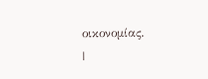οικονομίας.
|